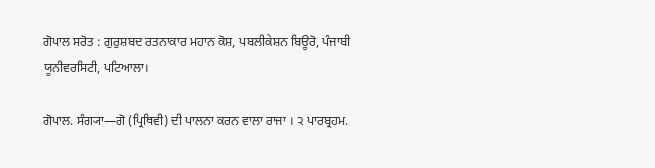ਗੋਪਾਲ ਸਰੋਤ : ਗੁਰੁਸ਼ਬਦ ਰਤਨਾਕਾਰ ਮਹਾਨ ਕੋਸ਼, ਪਬਲੀਕੇਸ਼ਨ ਬਿਊਰੋ, ਪੰਜਾਬੀ ਯੂਨੀਵਰਸਿਟੀ, ਪਟਿਆਲਾ।

ਗੋਪਾਲ. ਸੰਗ੍ਯਾ—ਗੋ (ਪ੍ਰਿਥਿਵੀ) ਦੀ ਪਾਲਨਾ ਕਰਨ ਵਾਲਾ ਰਾਜਾ । ੨ ਪਾਰਬ੍ਰਹਮ.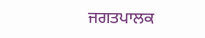ਜਗਤਪਾਲਕ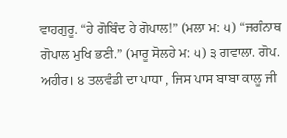ਵਾਹਗੁਰੂ. “ਹੇ ਗੋਬਿੰਦ ਹੇ ਗੋਪਾਲ!” (ਮਲਾ ਮ: ੫) “ਜਗੰਨਾਥ ਗੋਪਾਲ ਮੁਖਿ ਭਣੀ.” (ਮਾਰੂ ਸੋਲਹੇ ਮ: ੫) ੩ ਗਵਾਲਾ. ਗੋਪ. ਅਹੀਰ। ੪ ਤਲਵੰਡੀ ਦਾ ਪਾਧਾ , ਜਿਸ ਪਾਸ ਬਾਬਾ ਕਾਲੂ ਜੀ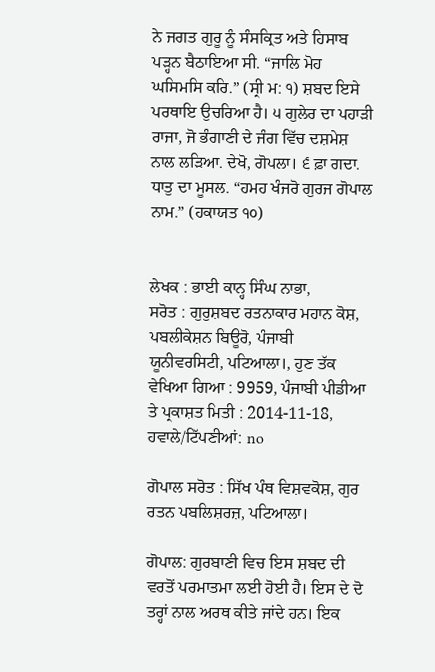ਨੇ ਜਗਤ ਗੁਰੂ ਨੂੰ ਸੰਸਕ੍ਰਿਤ ਅਤੇ ਹਿਸਾਬ ਪੜ੍ਹਨ ਬੈਠਾਇਆ ਸੀ. “ਜਾਲਿ ਮੋਹ ਘਸਿਮਸਿ ਕਰਿ.” (ਸ੍ਰੀ ਮ: ੧) ਸ਼ਬਦ ਇਸੇ ਪਰਥਾਇ ਉਚਰਿਆ ਹੈ। ੫ ਗੁਲੇਰ ਦਾ ਪਹਾੜੀ ਰਾਜਾ, ਜੋ ਭੰਗਾਣੀ ਦੇ ਜੰਗ ਵਿੱਚ ਦਸ਼ਮੇਸ਼ ਨਾਲ ਲੜਿਆ. ਦੇਖੋ, ਗੋਪਲਾ। ੬ ਫ਼ਾ ਗਦਾ. ਧਾਤੁ ਦਾ ਮੂਸਲ. “ਹਮਹ ਖੰਜਰੋ ਗੁਰਜ ਗੋਪਾਲ ਨਾਮ.” (ਹਕਾਯਤ ੧੦)


ਲੇਖਕ : ਭਾਈ ਕਾਨ੍ਹ ਸਿੰਘ ਨਾਭਾ,
ਸਰੋਤ : ਗੁਰੁਸ਼ਬਦ ਰਤਨਾਕਾਰ ਮਹਾਨ ਕੋਸ਼, ਪਬਲੀਕੇਸ਼ਨ ਬਿਊਰੋ, ਪੰਜਾਬੀ ਯੂਨੀਵਰਸਿਟੀ, ਪਟਿਆਲਾ।, ਹੁਣ ਤੱਕ ਵੇਖਿਆ ਗਿਆ : 9959, ਪੰਜਾਬੀ ਪੀਡੀਆ ਤੇ ਪ੍ਰਕਾਸ਼ਤ ਮਿਤੀ : 2014-11-18, ਹਵਾਲੇ/ਟਿੱਪਣੀਆਂ: no

ਗੋਪਾਲ ਸਰੋਤ : ਸਿੱਖ ਪੰਥ ਵਿਸ਼ਵਕੋਸ਼, ਗੁਰ ਰਤਨ ਪਬਲਿਸ਼ਰਜ਼, ਪਟਿਆਲਾ।

ਗੋਪਾਲ: ਗੁਰਬਾਣੀ ਵਿਚ ਇਸ ਸ਼ਬਦ ਦੀ ਵਰਤੋਂ ਪਰਮਾਤਮਾ ਲਈ ਹੋਈ ਹੈ। ਇਸ ਦੇ ਦੋ ਤਰ੍ਹਾਂ ਨਾਲ ਅਰਥ ਕੀਤੇ ਜਾਂਦੇ ਹਨ। ਇਕ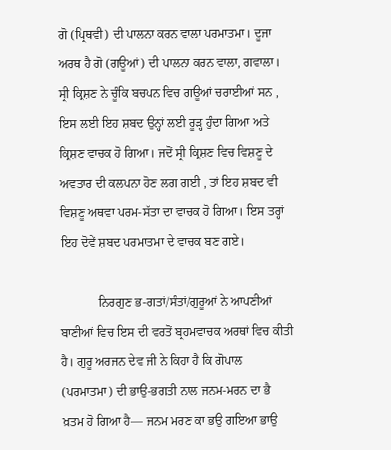ਗੋ (ਪ੍ਰਿਥਵੀ) ਦੀ ਪਾਲਨਾ ਕਰਨ ਵਾਲਾ ਪਰਮਾਤਮਾ। ਦੂਜਾ ਅਰਥ ਹੈ ਗੋ (ਗਊਆਂ) ਦੀ ਪਾਲਨਾ ਕਰਨ ਵਾਲਾ, ਗਵਾਲਾ। ਸ੍ਰੀ ਕ੍ਰਿਸ਼ਣ ਨੇ ਚੂੰਕਿ ਬਚਪਨ ਵਿਚ ਗਊਆਂ ਚਰਾਈਆਂ ਸਨ , ਇਸ ਲਈ ਇਹ ਸ਼ਬਦ ਉਨ੍ਹਾਂ ਲਈ ਰੂੜ੍ਹ ਹੁੰਦਾ ਗਿਆ ਅਤੇ ਕ੍ਰਿਸ਼ਣ ਵਾਚਕ ਹੋ ਗਿਆ। ਜਦੋਂ ਸ੍ਰੀ ਕ੍ਰਿਸ਼ਣ ਵਿਚ ਵਿਸ਼ਣੂ ਦੇ ਅਵਤਾਰ ਦੀ ਕਲਪਨਾ ਹੋਣ ਲਗ ਗਈ , ਤਾਂ ਇਹ ਸ਼ਬਦ ਵੀ ਵਿਸ਼ਣੂ ਅਥਵਾ ਪਰਮ-ਸੱਤਾ ਦਾ ਵਾਚਕ ਹੋ ਗਿਆ। ਇਸ ਤਰ੍ਹਾਂ ਇਹ ਦੋਵੇਂ ਸ਼ਬਦ ਪਰਮਾਤਮਾ ਦੇ ਵਾਚਕ ਬਣ ਗਏ।

            ਨਿਰਗੁਣ ਭ-ਗਤਾਂ/ਸੰਤਾਂ/ਗੁਰੂਆਂ ਨੇ ਆਪਣੀਆਂ ਬਾਣੀਆਂ ਵਿਚ ਇਸ ਦੀ ਵਰਤੋਂ ਬ੍ਰਹਮਵਾਚਕ ਅਰਥਾਂ ਵਿਚ ਕੀਤੀ ਹੈ। ਗੁਰੂ ਅਰਜਨ ਦੇਵ ਜੀ ਨੇ ਕਿਹਾ ਹੈ ਕਿ ਗੋਪਾਲ (ਪਰਮਾਤਮਾ) ਦੀ ਭਾਉ-ਭਗਤੀ ਨਾਲ ਜਨਮ-ਮਰਨ ਦਾ ਭੈ ਖ਼ਤਮ ਹੋ ਗਿਆ ਹੈ— ਜਨਮ ਮਰਣ ਕਾ ਭਉ ਗਇਆ ਭਾਉ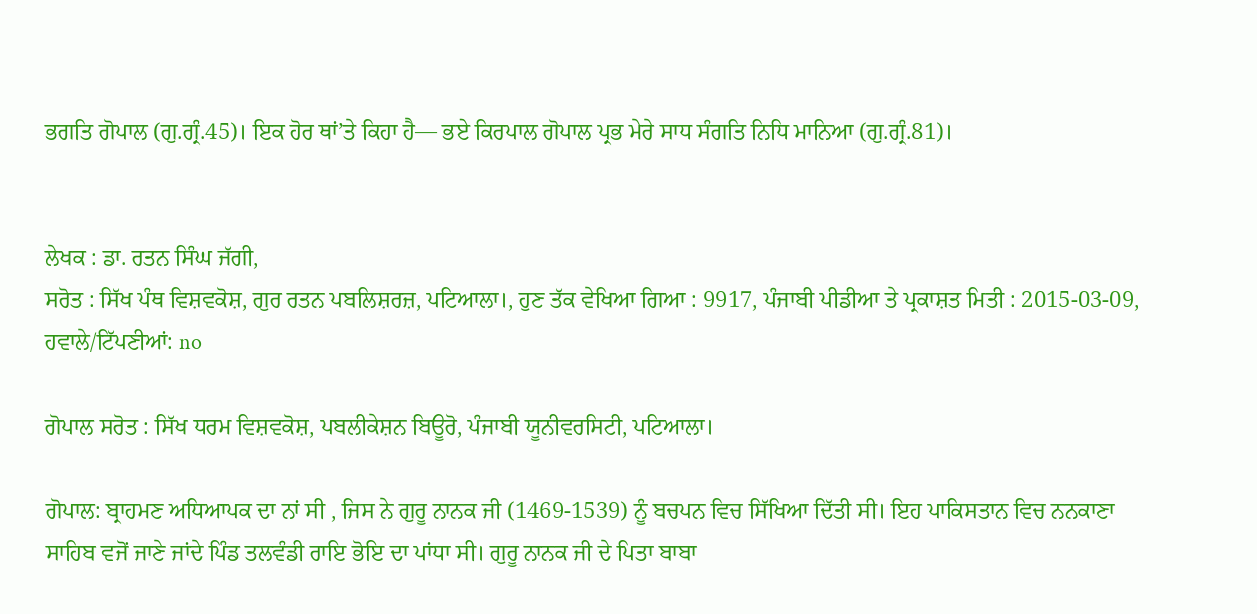ਭਗਤਿ ਗੋਪਾਲ (ਗੁ.ਗ੍ਰੰ.45)। ਇਕ ਹੋਰ ਥਾਂ’ਤੇ ਕਿਹਾ ਹੈ— ਭਏ ਕਿਰਪਾਲ ਗੋਪਾਲ ਪ੍ਰਭ ਮੇਰੇ ਸਾਧ ਸੰਗਤਿ ਨਿਧਿ ਮਾਨਿਆ (ਗੁ.ਗ੍ਰੰ.81)।


ਲੇਖਕ : ਡਾ. ਰਤਨ ਸਿੰਘ ਜੱਗੀ,
ਸਰੋਤ : ਸਿੱਖ ਪੰਥ ਵਿਸ਼ਵਕੋਸ਼, ਗੁਰ ਰਤਨ ਪਬਲਿਸ਼ਰਜ਼, ਪਟਿਆਲਾ।, ਹੁਣ ਤੱਕ ਵੇਖਿਆ ਗਿਆ : 9917, ਪੰਜਾਬੀ ਪੀਡੀਆ ਤੇ ਪ੍ਰਕਾਸ਼ਤ ਮਿਤੀ : 2015-03-09, ਹਵਾਲੇ/ਟਿੱਪਣੀਆਂ: no

ਗੋਪਾਲ ਸਰੋਤ : ਸਿੱਖ ਧਰਮ ਵਿਸ਼ਵਕੋਸ਼, ਪਬਲੀਕੇਸ਼ਨ ਬਿਊਰੋ, ਪੰਜਾਬੀ ਯੂਨੀਵਰਸਿਟੀ, ਪਟਿਆਲਾ।

ਗੋਪਾਲ: ਬ੍ਰਾਹਮਣ ਅਧਿਆਪਕ ਦਾ ਨਾਂ ਸੀ , ਜਿਸ ਨੇ ਗੁਰੂ ਨਾਨਕ ਜੀ (1469-1539) ਨੂੰ ਬਚਪਨ ਵਿਚ ਸਿੱਖਿਆ ਦਿੱਤੀ ਸੀ। ਇਹ ਪਾਕਿਸਤਾਨ ਵਿਚ ਨਨਕਾਣਾ ਸਾਹਿਬ ਵਜੋਂ ਜਾਣੇ ਜਾਂਦੇ ਪਿੰਡ ਤਲਵੰਡੀ ਰਾਇ ਭੋਇ ਦਾ ਪਾਂਧਾ ਸੀ। ਗੁਰੂ ਨਾਨਕ ਜੀ ਦੇ ਪਿਤਾ ਬਾਬਾ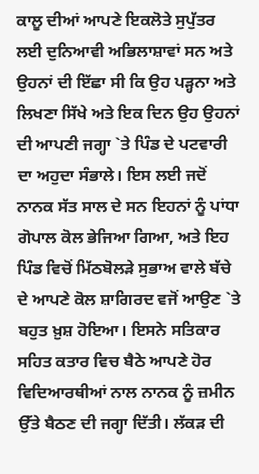ਕਾਲੂ ਦੀਆਂ ਆਪਣੇ ਇਕਲੋਤੇ ਸੁਪੁੱਤਰ ਲਈ ਦੁਨਿਆਵੀ ਅਭਿਲਾਸ਼ਾਵਾਂ ਸਨ ਅਤੇ ਉਹਨਾਂ ਦੀ ਇੱਛਾ ਸੀ ਕਿ ਉਹ ਪੜ੍ਹਨਾ ਅਤੇ ਲਿਖਣਾ ਸਿੱਖੇ ਅਤੇ ਇਕ ਦਿਨ ਉਹ ਉਹਨਾਂ ਦੀ ਆਪਣੀ ਜਗ੍ਹਾ `ਤੇ ਪਿੰਡ ਦੇ ਪਟਵਾਰੀ ਦਾ ਅਹੁਦਾ ਸੰਭਾਲੇ। ਇਸ ਲਈ ਜਦੋਂ ਨਾਨਕ ਸੱਤ ਸਾਲ ਦੇ ਸਨ ਇਹਨਾਂ ਨੂੰ ਪਾਂਧਾ ਗੋਪਾਲ ਕੋਲ ਭੇਜਿਆ ਗਿਆ, ਅਤੇ ਇਹ ਪਿੰਡ ਵਿਚੋਂ ਮਿੱਠਬੋਲੜੇ ਸੁਭਾਅ ਵਾਲੇ ਬੱਚੇ ਦੇ ਆਪਣੇ ਕੋਲ ਸ਼ਾਗਿਰਦ ਵਜੋਂ ਆਉਣ `ਤੇ ਬਹੁਤ ਖ਼ੁਸ਼ ਹੋਇਆ। ਇਸਨੇ ਸਤਿਕਾਰ ਸਹਿਤ ਕਤਾਰ ਵਿਚ ਬੈਠੇ ਆਪਣੇ ਹੋਰ ਵਿਦਿਆਰਥੀਆਂ ਨਾਲ ਨਾਨਕ ਨੂੰ ਜ਼ਮੀਨ ਉੱਤੇ ਬੈਠਣ ਦੀ ਜਗ੍ਹਾ ਦਿੱਤੀ। ਲੱਕੜ ਦੀ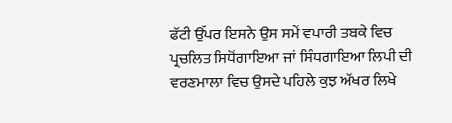ਫੱਟੀ ਉੱਪਰ ਇਸਨੇ ਉਸ ਸਮੇਂ ਵਪਾਰੀ ਤਬਕੇ ਵਿਚ ਪ੍ਰਚਲਿਤ ਸਿਧੋਂਗਾਇਆ ਜਾਂ ਸਿੰਧਗਾਇਆ ਲਿਪੀ ਦੀ ਵਰਣਮਾਲਾ ਵਿਚ ਉਸਦੇ ਪਹਿਲੇ ਕੁਝ ਅੱਖਰ ਲਿਖੇ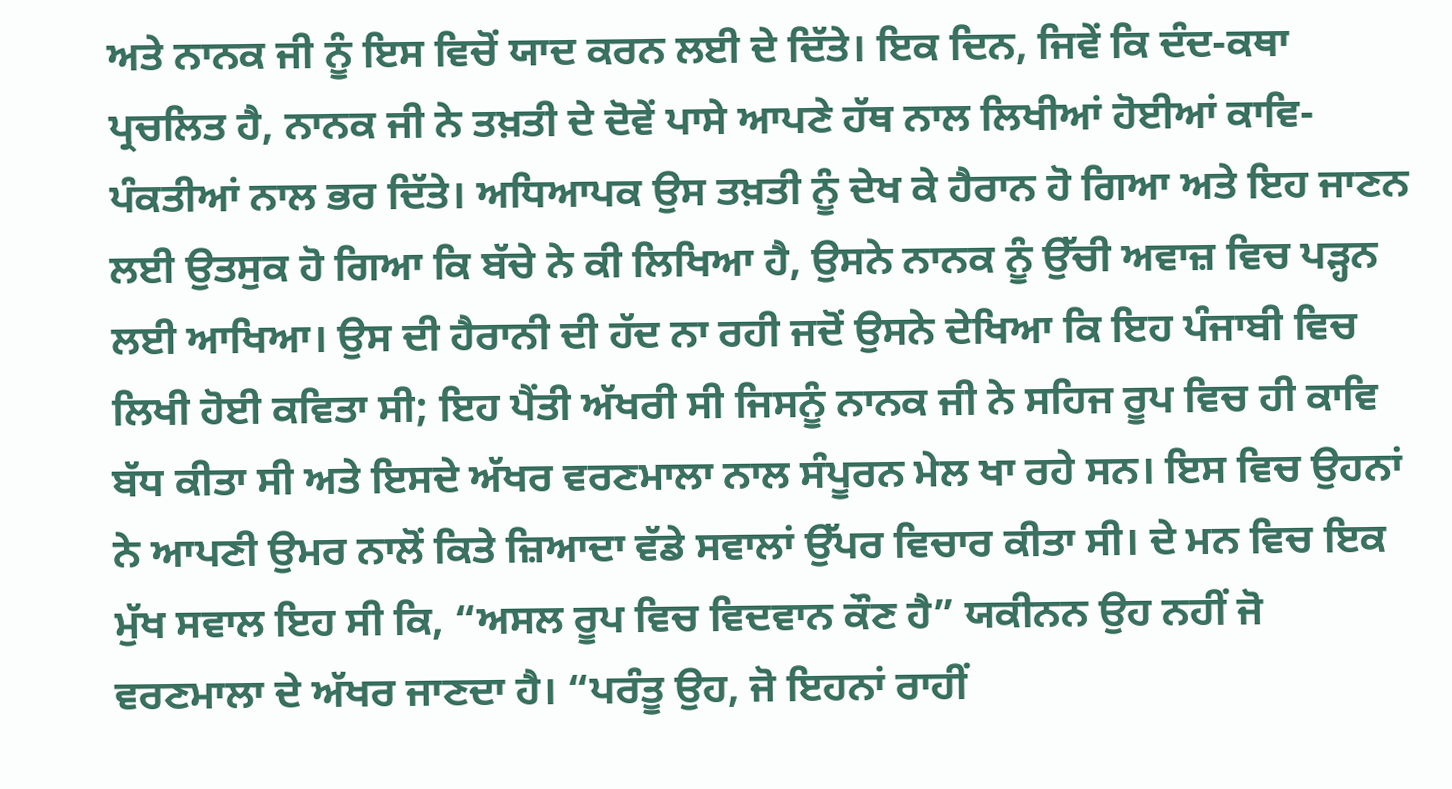ਅਤੇ ਨਾਨਕ ਜੀ ਨੂੰ ਇਸ ਵਿਚੋਂ ਯਾਦ ਕਰਨ ਲਈ ਦੇ ਦਿੱਤੇ। ਇਕ ਦਿਨ, ਜਿਵੇਂ ਕਿ ਦੰਦ-ਕਥਾ ਪ੍ਰਚਲਿਤ ਹੈ, ਨਾਨਕ ਜੀ ਨੇ ਤਖ਼ਤੀ ਦੇ ਦੋਵੇਂ ਪਾਸੇ ਆਪਣੇ ਹੱਥ ਨਾਲ ਲਿਖੀਆਂ ਹੋਈਆਂ ਕਾਵਿ- ਪੰਕਤੀਆਂ ਨਾਲ ਭਰ ਦਿੱਤੇ। ਅਧਿਆਪਕ ਉਸ ਤਖ਼ਤੀ ਨੂੰ ਦੇਖ ਕੇ ਹੈਰਾਨ ਹੋ ਗਿਆ ਅਤੇ ਇਹ ਜਾਣਨ ਲਈ ਉਤਸੁਕ ਹੋ ਗਿਆ ਕਿ ਬੱਚੇ ਨੇ ਕੀ ਲਿਖਿਆ ਹੈ, ਉਸਨੇ ਨਾਨਕ ਨੂੰ ਉੱਚੀ ਅਵਾਜ਼ ਵਿਚ ਪੜ੍ਹਨ ਲਈ ਆਖਿਆ। ਉਸ ਦੀ ਹੈਰਾਨੀ ਦੀ ਹੱਦ ਨਾ ਰਹੀ ਜਦੋਂ ਉਸਨੇ ਦੇਖਿਆ ਕਿ ਇਹ ਪੰਜਾਬੀ ਵਿਚ ਲਿਖੀ ਹੋਈ ਕਵਿਤਾ ਸੀ; ਇਹ ਪੈਂਤੀ ਅੱਖਰੀ ਸੀ ਜਿਸਨੂੰ ਨਾਨਕ ਜੀ ਨੇ ਸਹਿਜ ਰੂਪ ਵਿਚ ਹੀ ਕਾਵਿ ਬੱਧ ਕੀਤਾ ਸੀ ਅਤੇ ਇਸਦੇ ਅੱਖਰ ਵਰਣਮਾਲਾ ਨਾਲ ਸੰਪੂਰਨ ਮੇਲ ਖਾ ਰਹੇ ਸਨ। ਇਸ ਵਿਚ ਉਹਨਾਂ ਨੇ ਆਪਣੀ ਉਮਰ ਨਾਲੋਂ ਕਿਤੇ ਜ਼ਿਆਦਾ ਵੱਡੇ ਸਵਾਲਾਂ ਉੱਪਰ ਵਿਚਾਰ ਕੀਤਾ ਸੀ। ਦੇ ਮਨ ਵਿਚ ਇਕ ਮੁੱਖ ਸਵਾਲ ਇਹ ਸੀ ਕਿ, “ਅਸਲ ਰੂਪ ਵਿਚ ਵਿਦਵਾਨ ਕੌਣ ਹੈ” ਯਕੀਨਨ ਉਹ ਨਹੀਂ ਜੋ ਵਰਣਮਾਲਾ ਦੇ ਅੱਖਰ ਜਾਣਦਾ ਹੈ। “ਪਰੰਤੂ ਉਹ, ਜੋ ਇਹਨਾਂ ਰਾਹੀਂ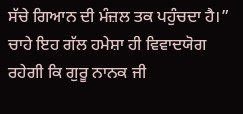ਸੱਚੇ ਗਿਆਨ ਦੀ ਮੰਜ਼ਲ ਤਕ ਪਹੁੰਚਦਾ ਹੈ।” ਚਾਹੇ ਇਹ ਗੱਲ ਹਮੇਸ਼ਾ ਹੀ ਵਿਵਾਦਯੋਗ ਰਹੇਗੀ ਕਿ ਗੁਰੂ ਨਾਨਕ ਜੀ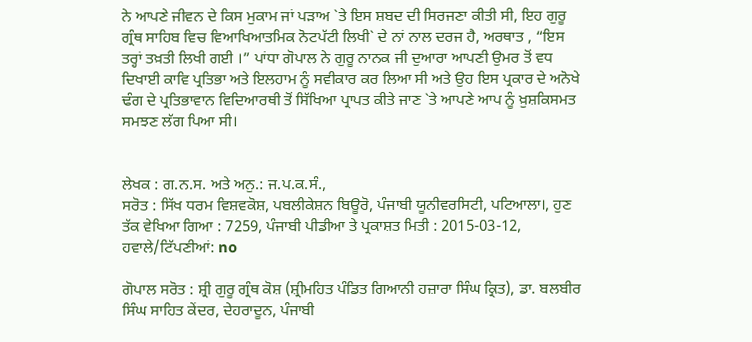ਨੇ ਆਪਣੇ ਜੀਵਨ ਦੇ ਕਿਸ ਮੁਕਾਮ ਜਾਂ ਪੜਾਅ `ਤੇ ਇਸ ਸ਼ਬਦ ਦੀ ਸਿਰਜਣਾ ਕੀਤੀ ਸੀ, ਇਹ ਗੁਰੂ ਗ੍ਰੰਥ ਸਾਹਿਬ ਵਿਚ ਵਿਆਖਿਆਤਮਿਕ ਨੋਟਪੱਟੀ ਲਿਖੀ` ਦੇ ਨਾਂ ਨਾਲ ਦਰਜ ਹੈ, ਅਰਥਾਤ , “ਇਸ ਤਰ੍ਹਾਂ ਤਖ਼ਤੀ ਲਿਖੀ ਗਈ ।” ਪਾਂਧਾ ਗੋਪਾਲ ਨੇ ਗੁਰੂ ਨਾਨਕ ਜੀ ਦੁਆਰਾ ਆਪਣੀ ਉਮਰ ਤੋਂ ਵਧ ਦਿਖਾਈ ਕਾਵਿ ਪ੍ਰਤਿਭਾ ਅਤੇ ਇਲਹਾਮ ਨੂੰ ਸਵੀਕਾਰ ਕਰ ਲਿਆ ਸੀ ਅਤੇ ਉਹ ਇਸ ਪ੍ਰਕਾਰ ਦੇ ਅਨੋਖੇ ਢੰਗ ਦੇ ਪ੍ਰਤਿਭਾਵਾਨ ਵਿਦਿਆਰਥੀ ਤੋਂ ਸਿੱਖਿਆ ਪ੍ਰਾਪਤ ਕੀਤੇ ਜਾਣ `ਤੇ ਆਪਣੇ ਆਪ ਨੂੰ ਖ਼ੁਸ਼ਕਿਸਮਤ ਸਮਝਣ ਲੱਗ ਪਿਆ ਸੀ।


ਲੇਖਕ : ਗ.ਨ.ਸ. ਅਤੇ ਅਨੁ.: ਜ.ਪ.ਕ.ਸੰ.,
ਸਰੋਤ : ਸਿੱਖ ਧਰਮ ਵਿਸ਼ਵਕੋਸ਼, ਪਬਲੀਕੇਸ਼ਨ ਬਿਊਰੋ, ਪੰਜਾਬੀ ਯੂਨੀਵਰਸਿਟੀ, ਪਟਿਆਲਾ।, ਹੁਣ ਤੱਕ ਵੇਖਿਆ ਗਿਆ : 7259, ਪੰਜਾਬੀ ਪੀਡੀਆ ਤੇ ਪ੍ਰਕਾਸ਼ਤ ਮਿਤੀ : 2015-03-12, ਹਵਾਲੇ/ਟਿੱਪਣੀਆਂ: no

ਗੋਪਾਲ ਸਰੋਤ : ਸ਼੍ਰੀ ਗੁਰੂ ਗ੍ਰੰਥ ਕੋਸ਼ (ਸ਼੍ਰੀਮਹਿਤ ਪੰਡਿਤ ਗਿਆਨੀ ਹਜ਼ਾਰਾ ਸਿੰਘ ਕ੍ਰਿਤ), ਡਾ. ਬਲਬੀਰ ਸਿੰਘ ਸਾਹਿਤ ਕੇਂਦਰ, ਦੇਹਰਾਦੂਨ, ਪੰਜਾਬੀ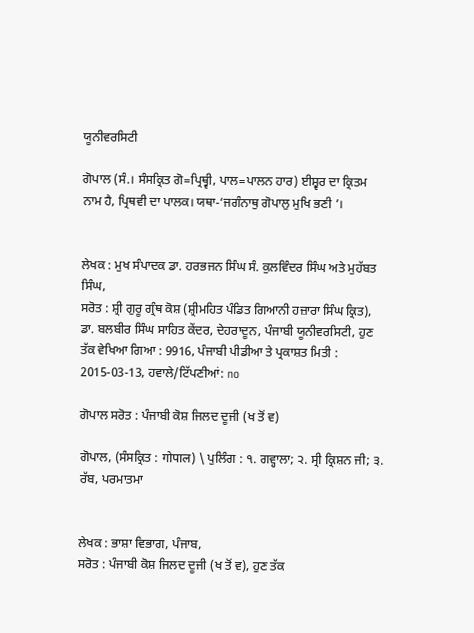ਯੂਨੀਵਰਸਿਟੀ

ਗੋਪਾਲ (ਸੰ.। ਸੰਸਕ੍ਰਿਤ ਗੋ=ਪ੍ਰਿਥ੍ਵੀ, ਪਾਲ=ਪਾਲਨ ਹਾਰ) ਈਸ਼੍ਵਰ ਦਾ ਕ੍ਰਿਤਮ ਨਾਮ ਹੈ, ਪ੍ਰਿਥਵੀ ਦਾ ਪਾਲਕ। ਯਥਾ-‘ਜਗੰਨਾਥੁ ਗੋਪਾਲੁ ਮੁਖਿ ਭਣੀ ’।


ਲੇਖਕ : ਮੁਖ ਸੰਪਾਦਕ ਡਾ. ਹਰਭਜਨ ਸਿੰਘ ਸੰ. ਕੁਲਵਿੰਦਰ ਸਿੰਘ ਅਤੇ ਮੁਹੱਬਤ ਸਿੰਘ,
ਸਰੋਤ : ਸ਼੍ਰੀ ਗੁਰੂ ਗ੍ਰੰਥ ਕੋਸ਼ (ਸ਼੍ਰੀਮਹਿਤ ਪੰਡਿਤ ਗਿਆਨੀ ਹਜ਼ਾਰਾ ਸਿੰਘ ਕ੍ਰਿਤ), ਡਾ. ਬਲਬੀਰ ਸਿੰਘ ਸਾਹਿਤ ਕੇਂਦਰ, ਦੇਹਰਾਦੂਨ, ਪੰਜਾਬੀ ਯੂਨੀਵਰਸਿਟੀ, ਹੁਣ ਤੱਕ ਵੇਖਿਆ ਗਿਆ : 9916, ਪੰਜਾਬੀ ਪੀਡੀਆ ਤੇ ਪ੍ਰਕਾਸ਼ਤ ਮਿਤੀ : 2015-03-13, ਹਵਾਲੇ/ਟਿੱਪਣੀਆਂ: no

ਗੋਪਾਲ ਸਰੋਤ : ਪੰਜਾਬੀ ਕੋਸ਼ ਜਿਲਦ ਦੂਜੀ (ਖ ਤੋਂ ਵ)

ਗੋਪਾਲ, (ਸੰਸਕ੍ਰਿਤ : गोपाल) \ ਪੁਲਿੰਗ : ੧. ਗਵ੍ਹਾਲਾ; ੨. ਸ੍ਰੀ ਕ੍ਰਿਸ਼ਨ ਜੀ; ੩. ਰੱਬ, ਪਰਮਾਤਮਾ


ਲੇਖਕ : ਭਾਸ਼ਾ ਵਿਭਾਗ, ਪੰਜਾਬ,
ਸਰੋਤ : ਪੰਜਾਬੀ ਕੋਸ਼ ਜਿਲਦ ਦੂਜੀ (ਖ ਤੋਂ ਵ), ਹੁਣ ਤੱਕ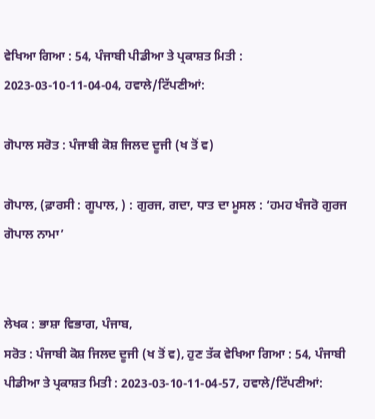ਵੇਖਿਆ ਗਿਆ : 54, ਪੰਜਾਬੀ ਪੀਡੀਆ ਤੇ ਪ੍ਰਕਾਸ਼ਤ ਮਿਤੀ : 2023-03-10-11-04-04, ਹਵਾਲੇ/ਟਿੱਪਣੀਆਂ:

ਗੋਪਾਲ ਸਰੋਤ : ਪੰਜਾਬੀ ਕੋਸ਼ ਜਿਲਦ ਦੂਜੀ (ਖ ਤੋਂ ਵ)

ਗੋਪਾਲ, (ਫ਼ਾਰਸੀ : ਗੂਪਾਲ, ) : ਗੁਰਜ, ਗਦਾ, ਧਾਤ ਦਾ ਮੂਸਲ : ‘ਹਮਹ ਖੰਜਰੋ ਗੁਰਜ ਗੋਪਾਲ ਨਾਮਾ’


ਲੇਖਕ : ਭਾਸ਼ਾ ਵਿਭਾਗ, ਪੰਜਾਬ,
ਸਰੋਤ : ਪੰਜਾਬੀ ਕੋਸ਼ ਜਿਲਦ ਦੂਜੀ (ਖ ਤੋਂ ਵ), ਹੁਣ ਤੱਕ ਵੇਖਿਆ ਗਿਆ : 54, ਪੰਜਾਬੀ ਪੀਡੀਆ ਤੇ ਪ੍ਰਕਾਸ਼ਤ ਮਿਤੀ : 2023-03-10-11-04-57, ਹਵਾਲੇ/ਟਿੱਪਣੀਆਂ: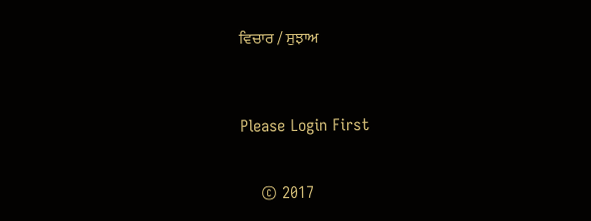ਵਿਚਾਰ / ਸੁਝਾਅ



Please Login First


    © 2017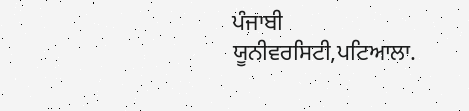ਪੰਜਾਬੀ ਯੂਨੀਵਰਸਿਟੀ,ਪਟਿਆਲਾ.